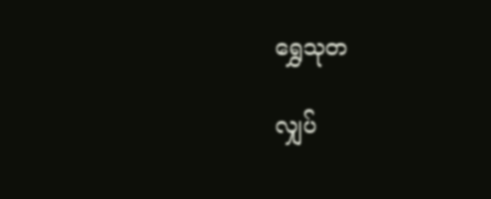ရွှေသုတ‌

လျှပ်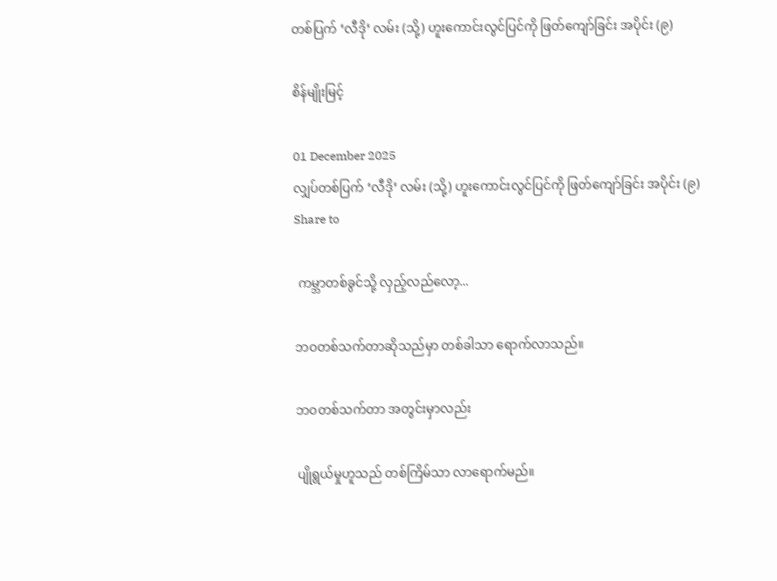တစ်ပြက် ‘လီဒို’ လမ်း (သို့) ဟူးကောင်းလွင်ပြင်ကို ဖြတ်ကျော်ခြင်း အပိုင်း (၉)

စိန်မျိုးမြင့်

01 December 2025
လျှပ်တစ်ပြက် ‘လီဒို’ လမ်း (သို့) ဟူးကောင်းလွင်ပြင်ကို ဖြတ်ကျော်ခြင်း အပိုင်း (၉)
Share to

 ကမ္ဘာတစ်ခွင်သို့ လှည့်လည်‌လော့...

ဘဝတစ်သက်တာဆိုသည်မှာ တစ်ခါသာ ရောက်လာသည်။

ဘဝတစ်သက်တာ အတွင်းမှာလည်း

ပျိုရွယ်မှုဟူသည် တစ်ကြိမ်သာ လာရောက်မည်။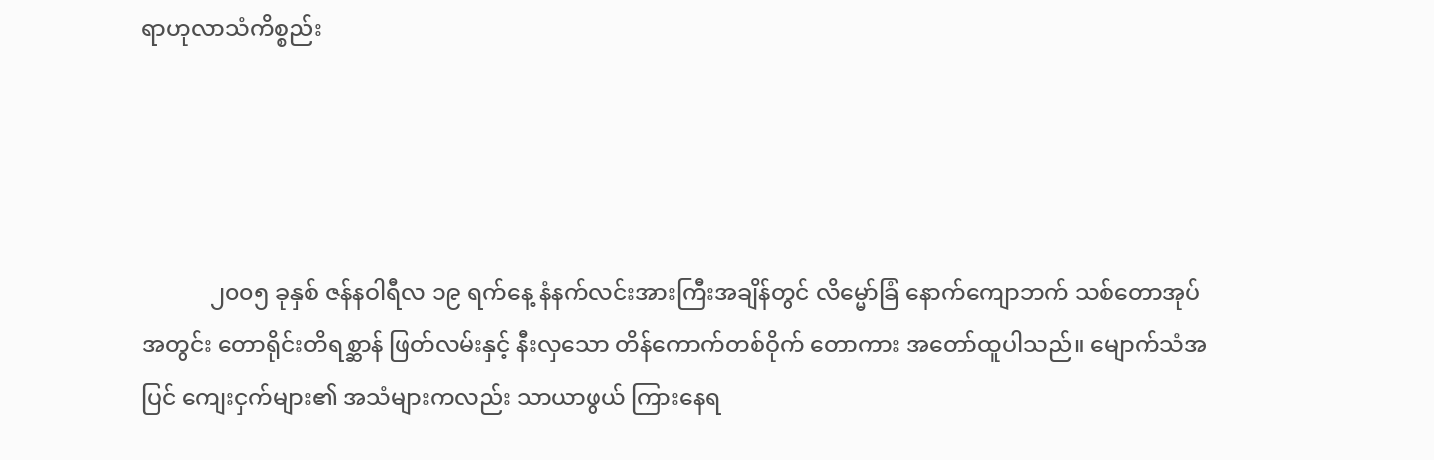ရာဟုလာသံကိစ္စည်း




            ၂၀၀၅ ခုနှစ် ဇန်နဝါရီလ ၁၉ ရက်နေ့ နံနက်လင်းအားကြီးအချိန်တွင် လိမ္မော်ခြံ နောက်ကျောဘက် သစ်တောအုပ်အတွင်း တောရိုင်းတိရစ္ဆာန် ဖြတ်လမ်းနှင့် နီးလှသော တိန်ကောက်တစ်ဝိုက် တောကား အတော်ထူပါသည်။ မျောက်သံအပြင် ကျေးငှက်များ၏ အသံများကလည်း သာယာဖွယ် ကြားနေရ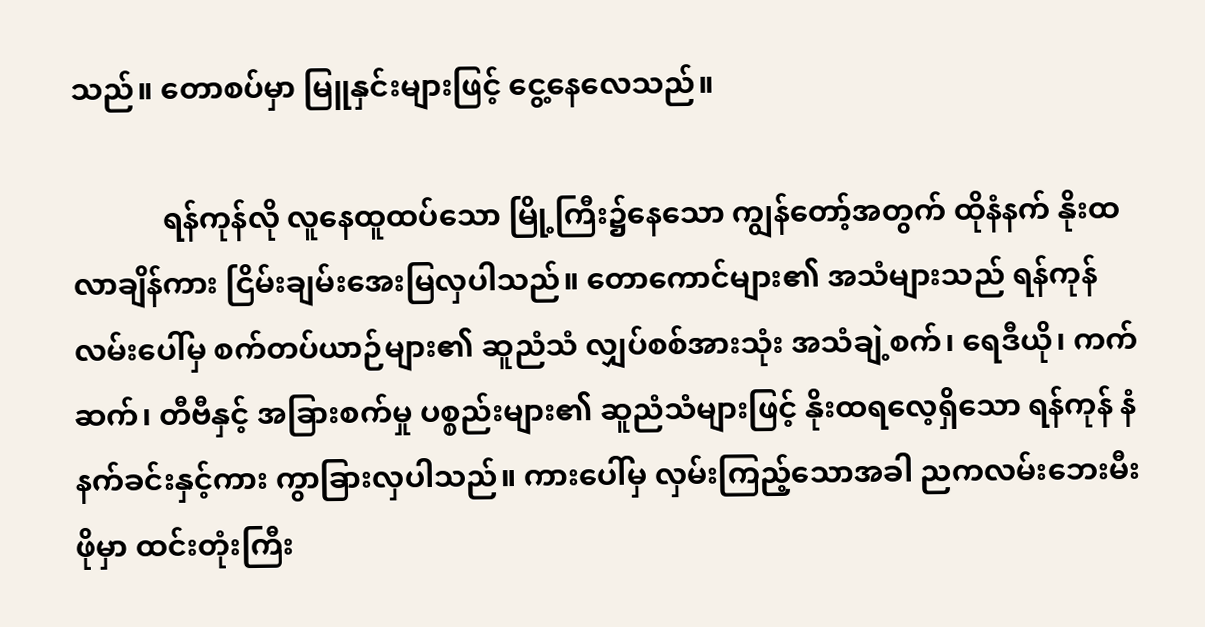သည်။ တောစပ်မှာ မြူနှင်းများဖြင့် ငွေ့နေလေသည်။

            ရန်ကုန်လို လူနေထူထပ်သော မြို့ကြီး၌နေသော ကျွန်တော့်အတွက် ထိုနံနက် နိုးထလာချိန်ကား ငြိမ်းချမ်းအေးမြလှပါသည်။ တောကောင်များ၏ အသံများသည် ရန်ကုန်လမ်းပေါ်မှ စက်တပ်ယာဉ်များ၏ ဆူညံသံ လျှပ်စစ်အားသုံး အသံချဲ့စက်၊ ‌ရေဒီယို၊ ကက်ဆက်၊ တီဗီနှင့် အခြားစက်မှု ပစ္စည်းများ၏ ဆူညံသံများဖြင့် နိုးထရလေ့ရှိသော ရန်ကုန် နံနက်ခင်းနှင့်ကား ကွာခြားလှပါသည်။ ကားပေါ်မှ လှမ်းကြည့်သောအခါ ညကလမ်းဘေးမီးဖိုမှာ ထင်းတုံးကြီး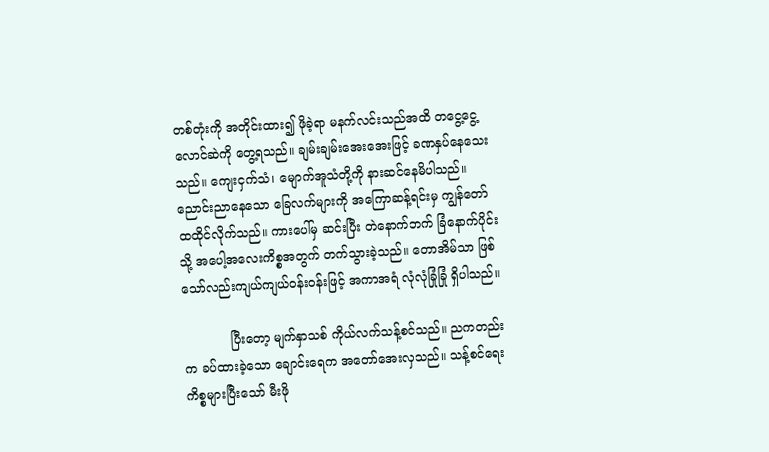တစ်တုံးကို အတိုင်းထား၍ ဖိုခဲ့ရာ မနက်လင်းသည်အထိ တငွေ့ငွေ့ လောင်ဆဲကို တွေ့ရသည်။ ချမ်းချမ်းအေးအေးဖြင့် ခဏနှပ်နေသေးသည်။ ကျေးငှက်သံ၊ မျောက်အူသံတို့ကို နားဆင်နေမိပါသည်။ ညောင်းညာနေသော ခြေလက်များကို အကြောဆန့်ရင်းမှ ကျွန်တော် ထထိုင်လိုက်သည်။ ကားပေါ်မှ ဆင်းပြီး တဲနောက်ဘက် ခြံနောက်ပိုင်းသို့ အပေါ့အလေးကိစ္စအတွက် တက်သွားခဲ့သည်။ တောအိမ်သာ ဖြစ်သော်လည်းကျယ်ကျယ်ဝန်းဝန်းဖြင့် အကာအရံ လုံလုံခြုံခြုံ ရှိပါသည်။

            ပြီးတော့ မျက်နှာသစ် ကိုယ်လက်သန့်စင်သည်။ ညကတည်းက ခပ်ထားခဲ့သော ချောင်းရေက အတော်အေးလှသည်။ သန့်စင်ရေးကိစ္စများပြီးသော် မီးဖို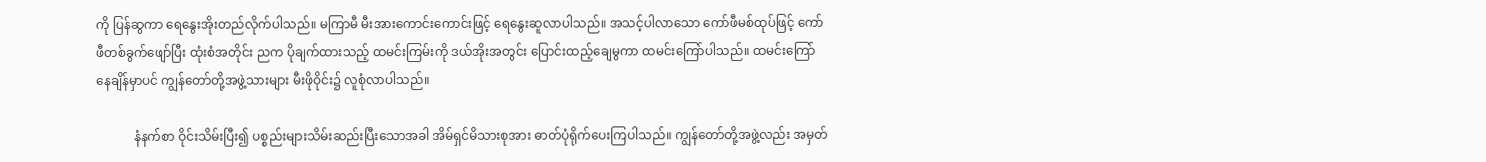ကို ပြန်ဆွကာ ရေနွေးအိုးတည်လိုက်ပါသည်။ မကြာမီ မီးအားကောင်းကောင်းဖြင့် ရေနွေးဆူလာပါသည်။ အသင့်ပါလာသော ကော်ဖီမစ်ထုပ်ဖြင့် ကော်ဖီတစ်ခွက်ဖျော်ပြီး ထုံးစံအတိုင်း ညက ပိုချက်ထားသည့် ထမင်းကြမ်းကို ဒယ်အိုးအတွင်း ပြောင်းထည့်ချေမွကာ ထမင်းကြော်ပါသည်။ ထမင်းကြော် နေချိန်မှာပင် ကျွန်တော်တို့အဖွဲ့သားများ မီးဖိုဝိုင်း၌ လူစုံလာပါသည်။

            နံနက်စာ ဝိုင်းသိမ်းပြီး၍ ပစ္စည်းများသိမ်းဆည်းပြီးသောအခါ အိမ်ရှင်မိသားစုအား ဓာတ်ပုံရိုက်ပေးကြပါသည်။ ကျွန်တော်တို့အဖွဲ့လည်း အမှတ်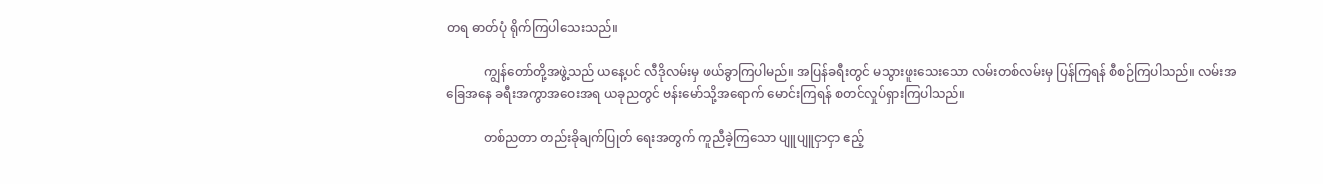တရ ဓာတ်ပုံ ရိုက်ကြပါသေးသည်။

            ကျွန်တော်တို့အဖွဲ့သည် ယနေ့ပင် လီဒိုလမ်းမှ ဖယ်ခွာကြပါမည်။ အပြန်ခရီးတွင် မသွားဖူးသေးသော လမ်းတစ်လမ်းမှ ပြန်ကြရန် စီစဉ်ကြပါသည်။ လမ်းအခြေအနေ ခရီးအကွာအဝေးအရ ယခုညတွင် ဗန်းမော်သို့အရောက် မောင်းကြရန် စတင်လှုပ်ရှားကြပါသည်။

            တစ်ညတာ တည်းခိုချက်ပြုတ် ရေးအတွက် ကူညီခဲ့ကြသော ပျူပျူငှာငှာ ဧည့်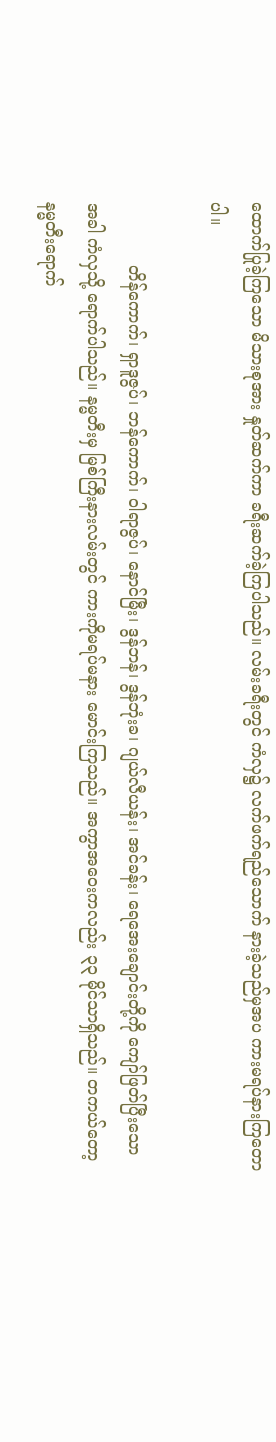ထောက်ပြုခဲ့ကြသော မိသားစုအား နှုတ်ဆက်ကာ ခရီးဆက်ခဲ့ကြပါသည်။ လမ်းခရီးတွင် ကံလှ၌ လက်ဖက်ရည်သောက် နားခဲ့သည်မှအပ ကားမရပ်နားကြတောပါ။

            တိန်ကောက်၊ ရှာဒူဇွပ်၊ ဘန်ကောက်၊ ဝါရာဇွပ်၊ နောင်မြီး၊ ဒွန်ဘန်၊ ဒွန်ဘုံးခ၊ ဂျယ်လီယန်း၊ အင်ခန်း၊ ရေအေးချောင်းတို့ကို ကျော်ဖြတ်ပြီးသောအခါ ကံလှသို့ ရောက်ပါသည်။ နမ္မတီးမှ မြစ်ကြီးနားလမ်းတွင် ကားကိုမရပ်မနား မောင်းကြသည်။ အကွာအဝေးကလည်း ၃၃ မိုင်သာရှိသည်။ တကယ်တော့ နမ္မတီးရောက်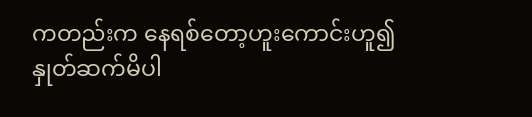ကတည်းက နေရစ်တော့ဟူးကောင်းဟူ၍ နှုတ်ဆက်မိပါ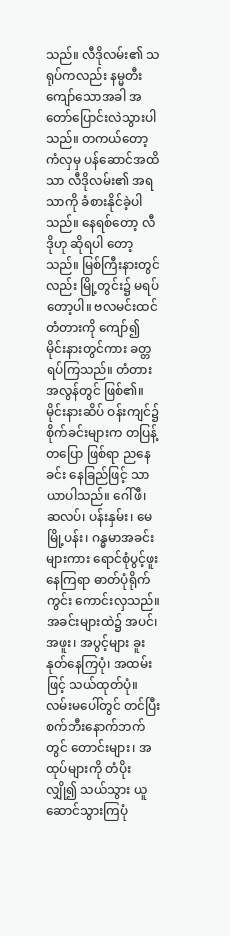သည်။ လီဒိုလမ်း၏ သရုပ်ကလည်း နမ္မတီးကျော်သောအခါ အတော်ပြောင်းလဲသွားပါသည်။ တကယ်တော့ ကံလှမှ ပန်ဆောင်အထိသာ လီဒိုလမ်း၏ အရသာကို ခံစားနိုင်ခဲ့ပါသည်။ နေရစ်တော့ လီဒိုဟု ဆိုရပါ တော့သည်။ မြစ်ကြီးနားတွင်လည်း မြို့တွင်း၌ မရပ်တော့ပါ။ ဗလမင်းထင် တံတားကို ကျော်၍ မိုင်းနားတွင်ကား ခတ္တရပ်ကြသည်။ တံတားအလွန်တွင် ဖြစ်၏။ မိုင်းနားဆိပ် ဝန်းကျင်၌ စိုက်ခင်းများက တပြန့်တပြော ဖြစ်ရာ ညနေခင်း နေခြည်ဖြင့် သာယာပါသည်။ ဂေါ်ဖီ၊ ဆလပ်၊ ပန်းနှမ်း၊ မေမြို့ပန်း၊ ဂန္ဓမာအခင်း များကား ရောင်စုံပွင့်ဖူးနေကြရာ ဓာတ်ပုံရိုက်ကွင်း ကောင်းလှသည်။ အခင်းများထဲ၌ အပင်၊ အဖူး၊ အပွင့်များ ခူးနုတ်နေကြပုံ၊ အထမ်းဖြင့် သယ်ထုတ်ပုံ။ လမ်းမပေါ်တွင် တင်ပြီး စက်ဘီးနောက်ဘက်တွင် တောင်းများ၊ အထုပ်များကို တံပိုးလျှို၍ သယ်သွား ယူဆောင်သွားကြပုံ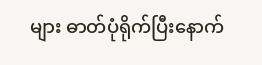များ ဓာတ်ပုံရိုက်ပြီးနောက်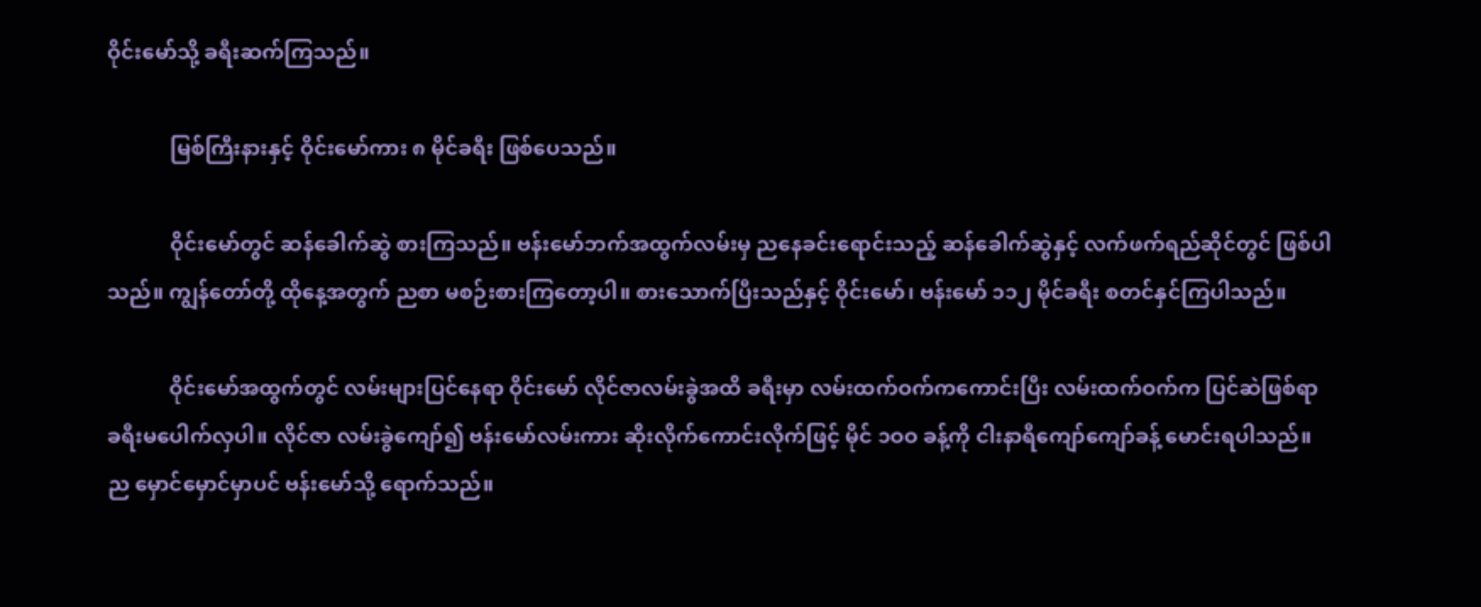ဝိုင်းမော်သို့ ခရီးဆက်ကြသည်။

            မြစ်ကြီးနားနှင့် ဝိုင်းမော်ကား ၈ မိုင်ခရီး ဖြစ်ပေသည်။

            ဝိုင်းမော်တွင် ဆန်ခေါက်ဆွဲ စားကြသည်။ ဗန်းမော်ဘက်အထွက်လမ်းမှ ညနေခင်းရောင်းသည့် ဆန်ခေါက်ဆွဲနှင့် လက်ဖက်ရည်ဆိုင်တွင် ဖြစ်ပါသည်။ ကျွန်တော်တို့ ထိုနေ့အတွက် ညစာ မစဉ်းစားကြတော့ပါ။ စားသောက်ပြီးသည်နှင့် ဝိုင်းမော်၊ ဗန်းမော် ၁၁၂ မိုင်ခရီး စတင်နှင်ကြပါသည်။

            ဝိုင်းမော်အထွက်တွင် လမ်းများပြင်နေရာ ဝိုင်းမော် လိုင်ဇာလမ်းခွဲအထိ ခရီးမှာ လမ်းထက်ဝက်ကကောင်းပြီး လမ်းထက်ဝက်က ပြင်ဆဲဖြစ်ရာ ခရီးမပေါက်လှပါ။ လိုင်ဇာ လမ်းခွဲကျော်၍ ဗန်းမော်လမ်းကား ဆိုးလိုက်ကောင်းလိုက်ဖြင့် မိုင် ၁ဝဝ ခန့်ကို ငါးနာရီကျော်ကျော်ခန့် မောင်းရပါသည်။ ည မှောင်မှောင်မှာပင် ဗန်းမော်သို့ ရောက်သည်။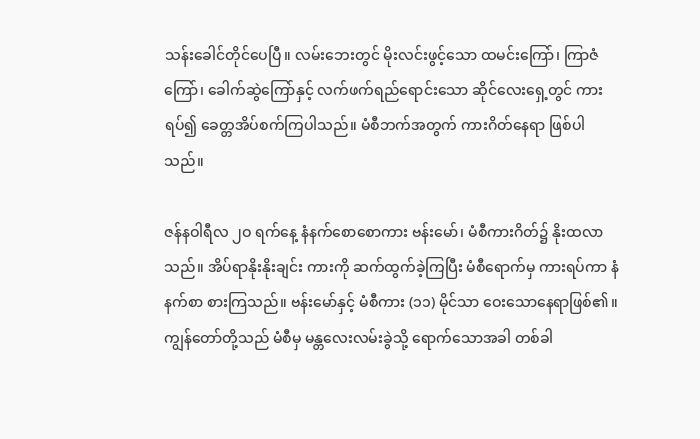သန်းခေါင်တိုင်ပေပြီ။ လမ်းဘေးတွင် မိုးလင်းဖွင့်သော ထမင်းကြော်၊ ကြာဇံကြော်၊ ခေါက်ဆွဲကြော်နှင့် လက်ဖက်ရည်ရောင်းသော ဆိုင်လေးရှေ့တွင် ကားရပ်၍ ခေတ္တအိပ်စက်ကြပါသည်။ မံစီဘက်အတွက် ကားဂိတ်နေရာ ဖြစ်ပါသည်။

ဇန်နဝါရီလ ၂ဝ ရက်နေ့ နံနက်စောစောကား ဗန်းမော်၊ မံစီကားဂိတ်၌ နိုးထလာသည်။ အိပ်ရာနိုးနိုးချင်း ကားကို ဆက်ထွက်ခဲ့ကြပြီး မံစီရောက်မှ ကားရပ်ကာ နံနက်စာ စားကြသည်။ ဗန်းမော်နှင့် မံစီကား (၁၁) မိုင်သာ ဝေးသောနေရာဖြစ်၏။ ကျွန်တော်တို့သည် မံစီမှ မန္တလေးလမ်းခွဲသို့ ရောက်သောအခါ တစ်ခါ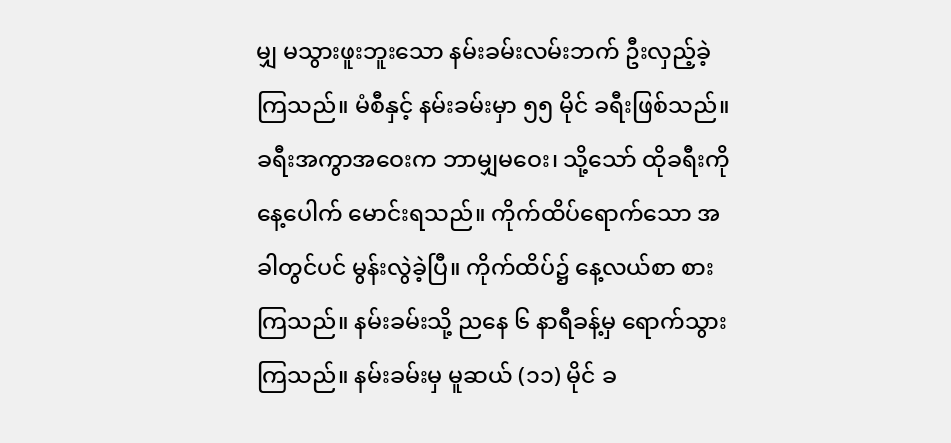မျှ မသွားဖူးဘူးသော နမ်းခမ်းလမ်းဘက် ဦးလှည့်ခဲ့ကြသည်။ မံစီနှင့် နမ်းခမ်းမှာ ၅၅ မိုင် ခရီးဖြစ်သည်။ ခရီးအကွာအဝေးက ဘာမျှမဝေး၊ သို့သော် ထိုခရီးကို နေ့ပေါက် မောင်းရသည်။ ကိုက်ထိပ်ရောက်သော အခါတွင်ပင် မွန်းလွဲခဲ့ပြီ။ ကိုက်ထိပ်၌ နေ့လယ်စာ စားကြသည်။ နမ်းခမ်းသို့ ညနေ ၆ နာရီခန့်မှ ရောက်သွားကြသည်။ နမ်းခမ်းမှ မူဆယ် (၁၁) မိုင် ခ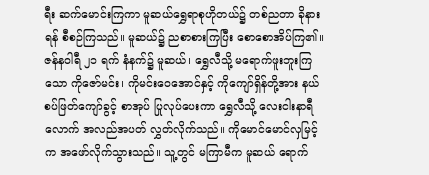ရီး ဆက်မောင်းကြကာ မူဆယ်ရွှေရာစုဟိုတယ်၌ တစ်ညတာ ခိုနားရန် စီစဉ်ကြသည်။ မူဆယ်၌ ညစာစားကြပြီး စောစောအိပ်ကြ၏။ ဇန်နဝါရီ ၂၁ ရက် နံနက်၌ မူဆယ်၊ ရွှေလီသို့ မရောက်ဖူးဘူးကြသော ကိုဇော်မင်း၊ ကိုမင်းဝေအောင်နှင့် ကိုကျော်ရှိန်တို့အား နယ်စပ်ဖြတ်ကျော်ခွင့် စာအုပ် ပြုလုပ်ပေးကာ ရွှေလီသို့ လေးငါးနာရီလောက် အလည်အပတ် လွှတ်လိုက်သည်။ ကိုမောင်မောင်လှမြင့်က အဖော်လိုက်သွားသည်။ သူ့တွင် မကြာမီက မူဆယ် ရောက်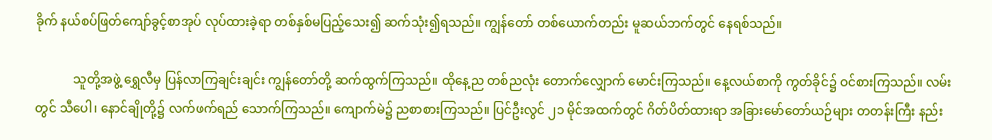ခိုက် နယ်စပ်ဖြတ်ကျော်ခွင့်စာအုပ် လုပ်ထားခဲ့ရာ တစ်နှစ်မပြည့်သေး၍ ဆက်သုံး၍ရသည်။ ကျွန်တော် တစ်ယောက်တည်း မူဆယ်ဘက်တွင် နေရစ်သည်။

            သူတို့အဖွဲ့ ရွှေလီမှ ပြန်လာကြချင်းချင်း ကျွန်တော်တို့ ဆက်ထွက်ကြသည်။ ထိုနေ့ည တစ်ညလုံး တောက်လျှောက် မောင်းကြသည်။ နေ့လယ်စာကို ကွတ်ခိုင်၌ ဝင်စားကြသည်။ လမ်းတွင် သီပေါ၊ နောင်ချိုတို့၌ လက်ဖက်ရည် သောက်ကြသည်။ ကျောက်မဲ၌ ညစာစားကြသည်။ ပြင်ဦးလွင် ၂၁ မိုင်အထက်တွင် ဂိတ်ပိတ်ထားရာ အခြားမော်တော်ယဉ်များ တတန်းကြီး နည်း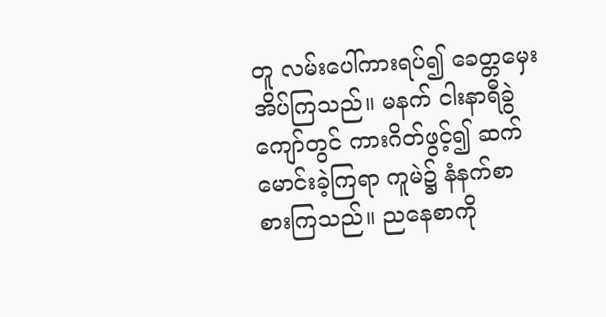တူ လမ်းပေါ်ကားရပ်၍ ခေတ္တမှေး အိပ်ကြသည်။ မနက် ငါးနာရီခွဲကျော်တွင် ကားဂိတ်ဖွင့်၍ ဆက်မောင်းခဲ့ကြရာ ကူမဲ၌ နံနက်စာ စားကြသည်။ ညနေစာကို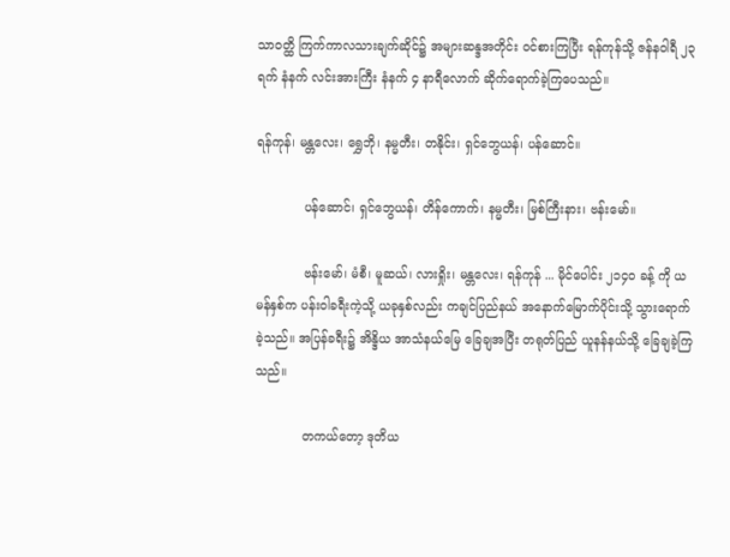သာဝတ္ထိ ကြက်ကာလသားချက်ဆိုင်၌ အများဆန္ဒအတိုင်း ဝင်စားကြပြီး ရန်ကုန်သို့ ဇန်နဝါရီ ၂၃ ရက် နံနက် လင်းအားကြီး နံနက် ၄ နာရီလောက် ဆိုက်ရောက်ခဲ့ကြပေသည်။

ရန်ကုန်၊ မန္တလေး၊ ရွှေဘို၊ နမ္မတီး၊ တနိုင်း၊ ရှင်ဘွေယန်၊ ပန်ဆောင်။

            ပန်ဆောင်၊ ရှင်ဘွေယန်၊ တိန်ကောက်၊ နမ္မတီး၊ မြစ်ကြီးနား၊ ဗန်းမော်။

            ဗန်းမော်၊ မံစီ၊ မူဆယ်၊ လားရှိုး၊ မန္တလေး၊ ရန်ကုန် ... မိုင်ပေါင်း ၂၁၄ဝ ခန့် ကို ယမန်နှစ်က ပန်းဝါခရီးကဲ့သို့ ယခုနှစ်လည်း ကချင်ပြည်နယ် အနောက်မြောက်ပိုင်းသို့ သွားရောက်ခဲ့သည်။ အပြန်ခရီး၌ အိန္ဒိယ အာသံနယ်မြေ ခြေချအပြီး တရုတ်ပြည် ယူနန်နယ်သို့ ခြေချခဲ့ကြသည်။

            တကယ်တော့ ဒုတိယ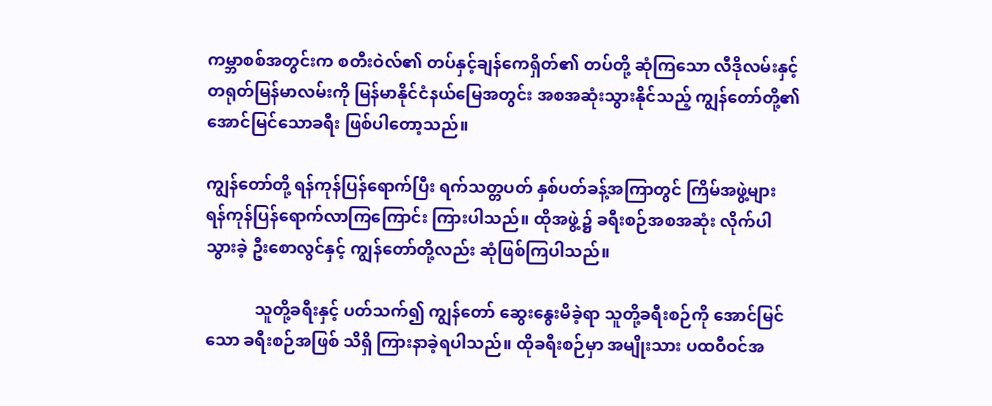ကမ္ဘာစစ်အတွင်းက စတီးဝဲလ်၏ တပ်နှင့်ချန်ကေရှိတ်၏ တပ်တို့ ဆုံကြသော လီဒိုလမ်းနှင့် တရုတ်မြန်မာလမ်းကို မြန်မာနိုင်ငံနယ်မြေအတွင်း အစအဆုံးသွားနိုင်သည့် ကျွန်တော်တို့၏ အောင်မြင်သောခရီး ဖြစ်ပါတော့သည်။

ကျွန်တော်တို့ ရန်ကုန်ပြန်ရောက်ပြီး ရက်သတ္တပတ် နှစ်ပတ်ခန့်အကြာတွင် ကြိမ်အဖွဲ့များ ရန်ကုန်ပြန်ရောက်လာကြကြောင်း ကြားပါသည်။ ထိုအဖွဲ့၌ ခရီးစဉ်အစအဆုံး လိုက်ပါသွားခဲ့ ဦးစောလွင်နှင့် ကျွန်တော်တို့လည်း ဆုံဖြစ်ကြပါသည်။

            သူတို့ခရီးနှင့် ပတ်သက်၍ ကျွန်တော် ဆွေးနွေးမိခဲ့ရာ သူတို့ခရီးစဉ်ကို အောင်မြင်သော ခရီးစဉ်အဖြစ် သိရှိ ကြားနာခဲ့ရပါသည်။ ထိုခရီးစဉ်မှာ အမျိုးသား ပထဝီဝင်အ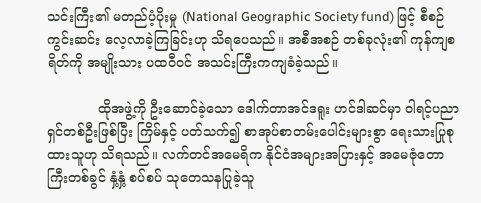သင်းကြီး၏ မတည်ပံ့ပိုးမှု (National Geographic Society fund) ဖြင့် စီစဉ်ကွင်းဆင်း လေ့လာခဲ့ကြခြင်းဟု သိရပေသည်။ အစီအစဉ် တစ်ခုလုံး၏ ကုန်ကျစရိတ်ကို အမျိုးသား ပထဝီဝင် အသင်းကြီးကကျခံခဲ့သည်။

            ထိုအဖွဲ့ကို ဦးဆောင်ခဲ့သော ဒေါက်တာအင်ဒရူး ဟင်ဒါဆင်မှာ ဝါရင့်ပညာရှင်တစ်ဦးဖြစ်ပြီး ကြိမ်နှင့် ပတ်သက်၍ စာအုပ်စာတမ်းပေါင်းများစွာ ရေးသားပြုစုထားသူဟု သိရသည်။ လက်တင်အမေရိက နိုင်ငံအများအပြားနှင့် အမေဇုံတောကြီးတစ်ခွင် နှံ့နှံ့ စပ်စပ် သုတေသနပြုခဲ့သူ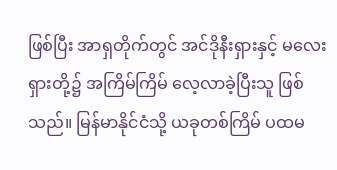ဖြစ်ပြီး အာရှတိုက်တွင် အင်ဒိုနီးရှားနှင့် မလေးရှားတို့၌ အကြိမ်ကြိမ် လေ့လာခဲ့ပြီးသူ ဖြစ်သည်။ မြန်မာနိုင်ငံသို့ ယခုတစ်ကြိမ် ပထမ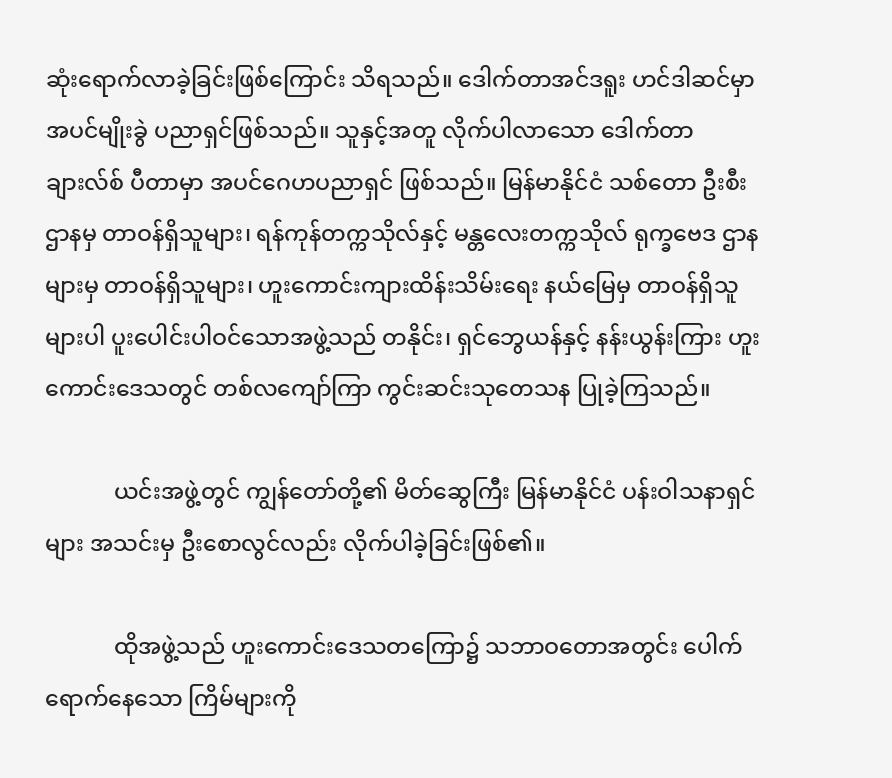ဆုံးရောက်လာခဲ့ခြင်းဖြစ်ကြောင်း သိရသည်။ ဒေါက်တာအင်ဒရူး ဟင်ဒါဆင်မှာ အပင်မျိုးခွဲ ပညာရှင်ဖြစ်သည်။ သူနှင့်အတူ လိုက်ပါလာသော ဒေါက်တာချားလ်စ် ပီတာမှာ အပင်ဂေဟပညာရှင် ဖြစ်သည်။ မြန်မာနိုင်ငံ သစ်တော ဦးစီးဌာနမှ တာဝန်ရှိသူများ၊ ရန်ကုန်တက္ကသိုလ်နှင့် မန္တလေးတက္ကသိုလ် ရုက္ခဗေဒ ဌာနများမှ တာဝန်ရှိသူများ၊ ဟူးကောင်းကျားထိန်းသိမ်းရေး နယ်မြေမှ တာဝန်ရှိသူများပါ ပူးပေါင်းပါဝင်သောအဖွဲ့သည် တနိုင်း၊ ရှင်ဘွေယန်နှင့် နန်းယွန်းကြား ဟူးကောင်းဒေသတွင် တစ်လကျော်ကြာ ကွင်းဆင်းသုတေသန ပြုခဲ့ကြသည်။

            ယင်းအဖွဲ့တွင် ကျွန်တော်တို့၏ မိတ်ဆွေကြီး မြန်မာနိုင်ငံ ပန်းဝါသနာရှင်များ အသင်းမှ ဦးစောလွင်လည်း လိုက်ပါခဲ့ခြင်းဖြစ်၏။

            ထိုအဖွဲ့သည် ဟူးကောင်းဒေသတကြော၌ သဘာဝတောအတွင်း ပေါက်ရောက်နေသော ကြိမ်များကို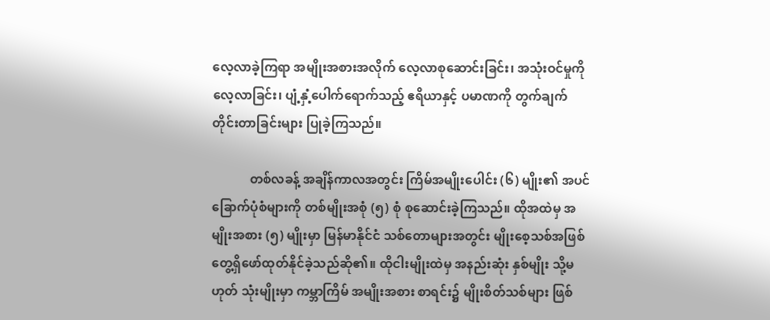လေ့လာခဲ့ကြရာ အမျိုးအစားအလိုက် လေ့လာစုဆောင်းခြင်း၊ အသုံးဝင်မှုကို လေ့လာခြင်း၊ ပျံ့နှံ့ပေါက်ရောက်သည့် ဧရိယာနှင့် ပမာဏကို တွက်ချက်တိုင်းတာခြင်းများ ပြုခဲ့ကြသည်။

            တစ်လခန့် အချိန်ကာလအတွင်း ကြိမ်အမျိုးပေါင်း (၆) မျိုး၏ အပင်ခြောက်ပုံစံများကို တစ်မျိုးအစုံ (၅) စုံ စုဆောင်းခဲ့ကြသည်။ ထိုအထဲမှ အမျိုးအစား (၅) မျိုးမှာ မြန်မာနိုင်ငံ သစ်တောများအတွင်း မျိုးစေ့သစ်အဖြစ် တွေ့ရှိဖော်ထုတ်နိုင်ခဲ့သည်ဆို၏။ ထိုငါးမျိုးထဲမှ အနည်းဆုံး နှစ်မျိုး သို့မဟုတ် သုံးမျိုးမှာ ကမ္ဘာကြိမ် အမျိုးအစား စာရင်း၌ မျိုးစိတ်သစ်များ ဖြစ်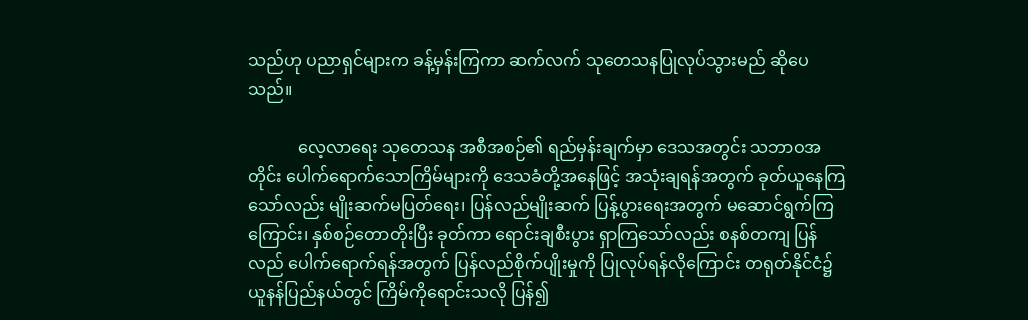သည်ဟု ပညာရှင်များက ခန့်မှန်းကြကာ ဆက်လက် သုတေသနပြုလုပ်သွားမည် ဆိုပေသည်။

            လေ့လာရေး သုတေသန အစီအစဉ်၏ ရည်မှန်းချက်မှာ ဒေသအတွင်း သဘာဝအတိုင်း ပေါက်ရောက်သောကြိမ်များကို ဒေသခံတို့အနေဖြင့် အသုံးချရန်အတွက် ခုတ်ယူနေကြသော်လည်း မျိုးဆက်မပြတ်ရေး၊ ပြန်လည်မျိုးဆက် ပြန့်ပွားရေးအတွက် မဆောင်ရွက်ကြကြောင်း၊ နှစ်စဉ်တောတိုးပြီး ခုတ်ကာ ရောင်းချစီးပွား ရှာကြသော်လည်း စနစ်တကျ ပြန်လည် ပေါက်ရောက်ရန်အတွက် ပြန်လည်စိုက်ပျိုးမှုကို ပြုလုပ်ရန်လိုကြောင်း တရုတ်နိုင်ငံ၌ ယူနန်ပြည်နယ်တွင် ကြိမ်ကိုရောင်းသလို ပြန်၍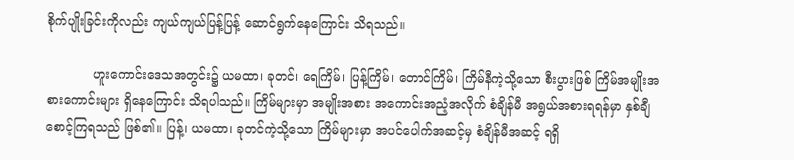စိုက်ပျိုးခြင်းကိုလည်း ကျယ်ကျယ်ပြန့်ပြန့် ဆောင်ရွက်နေကြောင်း သိရသည်။

            ဟူးကောင်းဒေသအတွင်း၌ ယမထာ၊ ခုတင်၊ ရေကြိမ်၊ ပြန့်ကြိမ်၊ တောင်ကြိမ်၊ ကြိမ်နီကဲ့သို့သော စီးပွားဖြစ် ကြိမ်အမျိုးအစားကောင်းများ ရှိနေကြောင်း သိရပါသည်။ ကြိမ်များမှာ အမျိုးအစား အကောင်းအညံ့အလိုက် စံချိန်မီ အရွယ်အစားရရန်မှာ နှစ်ချီစောင့်ကြရသည် ဖြစ်၏။ ပြန့်၊ ယမထာ၊ ခုတင်ကဲ့သို့သော ကြိမ်များမှာ အပင်ပေါက်အဆင့်မှ စံချိန်မီအဆင့် ရရှိ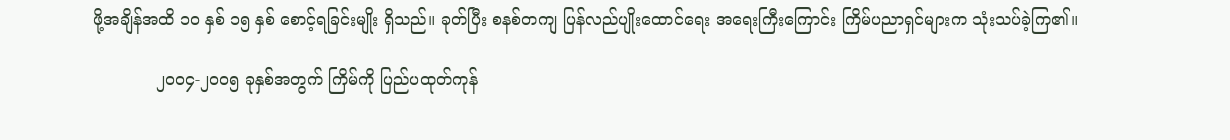ဖို့အချိန်အထိ ၁ဝ နှစ် ၁၅ နှစ် စောင့်ရခြင်းမျိုး ရှိသည်။ ခုတ်ပြီး စနစ်တကျ ပြန်လည်ပျိုးထောင်ရေး အရေးကြီးကြောင်း ကြိမ်ပညာရှင်များက သုံးသပ်ခဲ့ကြ၏။

            ၂ဝဝ၄-၂ဝဝ၅ ခုနှစ်အတွက် ကြိမ်ကို ပြည်ပထုတ်ကုန်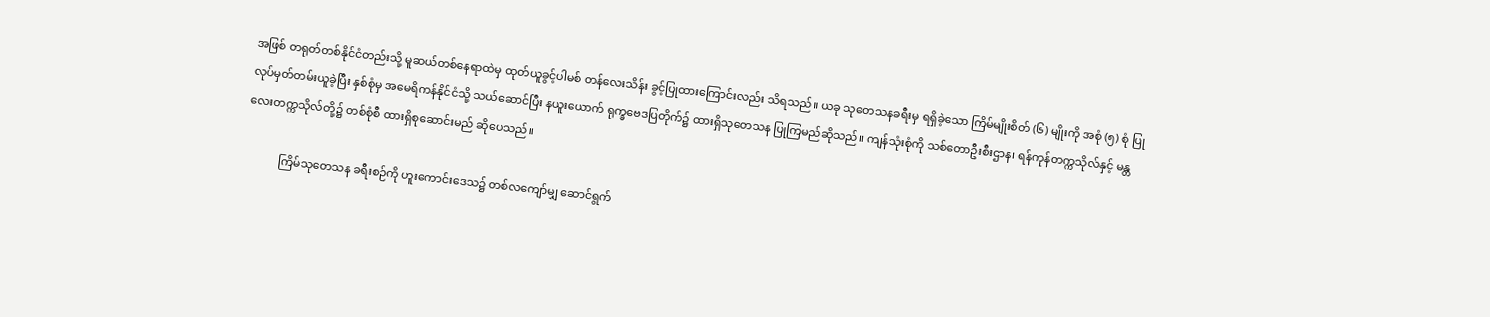အဖြစ် တရုတ်တစ်နိုင်ငံတည်းသို့ မူဆယ်တစ်နေရာထဲမှ ထုတ်ယူခွင့်ပါမစ် တန်လေးသိန်း ခွင့်ပြုထားကြောင်းလည်း သိရသည်။ ယခု သုတေသနခရီးမှ ရရှိခဲ့သော ကြိမ်မျိုးစိတ် (၆) မျိုးကို အစုံ (၅) စုံ ပြုလုပ်မှတ်တမ်းယူခဲ့ပြီး နှစ်စုံမှ အမေရိကန်နိုင်ငံသို့ သယ်ဆောင်ပြီး နယူးယောက် ရုက္ခဗေဒပြတိုက်၌ ထားရှိသုတေသန ပြုကြမည်ဆိုသည်။ ကျန်သုံးစုံကို သစ်တောဦးစီးဌာန၊ ရန်ကုန်တက္ကသိုလ်နှင့် မန္တလေးတက္ကသိုလ်တို့၌ တစ်စုံစီ ထားရှိစုဆောင်းမည် ဆိုပေသည်။

            ကြိမ်သုတေသန ခရီးစဉ်ကို ဟူးကောင်းဒေသ၌ တစ်လကျော်မျှ ဆောင်ရွက်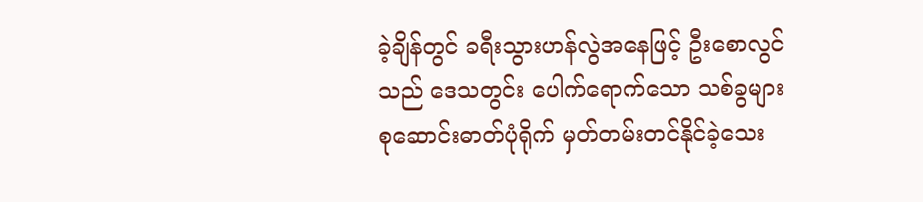ခဲ့ချိန်တွင် ခရီးသွားဟန်လွဲအနေဖြင့် ဦးစောလွင်သည် ဒေသတွင်း ပေါက်ရောက်သော သစ်ခွများ စုဆောင်းဓာတ်ပုံရိုက် မှတ်တမ်းတင်နိုင်ခဲ့သေး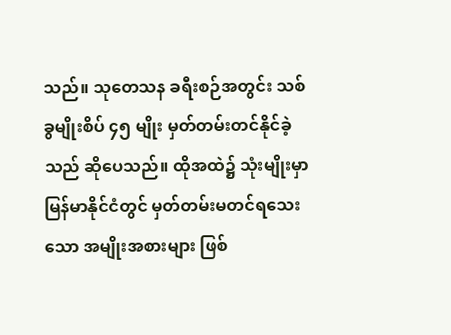သည်။ သုတေသန ခရီးစဉ်အတွင်း သစ်ခွမျိုးစိပ် ၄၅ မျိုး မှတ်တမ်းတင်နိုင်ခဲ့သည် ဆိုပေသည်။ ထိုအထဲ၌ သုံးမျိုးမှာ မြန်မာနိုင်ငံတွင် မှတ်တမ်းမတင်ရသေးသော အမျိုးအစားများ ဖြစ်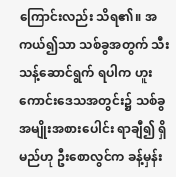ကြောင်းလည်း သိရ၏။ အကယ်၍သာ သစ်ခွအတွက် သီးသန့်ဆောင်ရွက် ရပါက ဟူးကောင်းဒေသအတွင်း၌ သစ်ခွအမျိုးအစားပေါင်း ရာချီ၍ ရှိမည်ဟု ဦးစောလွင်က ခန့်မှန်း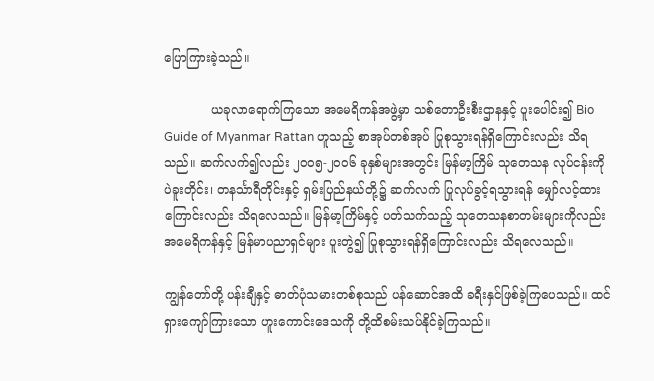ပြောကြားခဲ့သည်။

            ယခုလာရောက်ကြသော အမေရိကန်အဖွဲ့မှာ သစ်တောဦးစီးဌာနနှင့် ပူးပေါင်း၍ Bio Guide of Myanmar Rattan ဟူသည့် စာအုပ်တစ်အုပ် ပြုစုသွားရန်ရှိကြောင်းလည်း သိရသည်။ ဆက်လက်၍လည်း ၂ဝဝ၅-၂ဝဝ၆ ခုနှစ်များအတွင်း မြန်မာ့ကြိမ် သုတေသန လုပ်ငန်းကို ပဲခူးတိုင်း၊ တနင်္သာရီတိုင်းနှင့် ရှမ်းပြည်နယ်တို့၌ ဆက်လက် ပြုလုပ်ခွင့်ရသွားရန် မျှော်လင့်ထားကြောင်းလည်း သိရလေသည်။ မြန်မာ့ကြိမ်နှင့် ပတ်သက်သည့် သုတေသနစာတမ်းများကိုလည်း အမေရိကန်နှင့် မြန်မာပညာရှင်များ ပူးတွဲ၍ ပြုစုသွားရန်ရှိကြောင်းလည်း သိရလေသည်။

ကျွန်တော်တို့ ပန်းချီနှင့် ဓာတ်ပုံသမားတစ်စုသည် ပန်ဆောင်အထိ ခရီးနှင်ဖြစ်ခဲ့ကြပေသည်။ ထင်ရှားကျော်ကြားသော ဟူးကောင်းဒေသကို တို့ထိစမ်းသပ်နိုင်ခဲ့ကြသည်။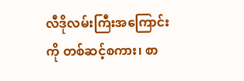လီဒိုလမ်းကြီးအကြောင်းကို တစ်ဆင့်စကား၊ စာ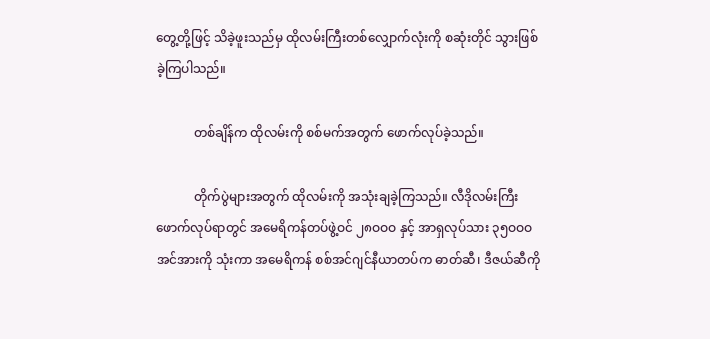တွေ့တို့ဖြင့် သိခဲ့ဖူးသည်မှ ထိုလမ်းကြီးတစ်လျှောက်လုံးကို စဆုံးတိုင် သွားဖြစ်ခဲ့ကြပါသည်။

            တစ်ချိန်က ထိုလမ်းကို စစ်မက်အတွက် ဖောက်လုပ်ခဲ့သည်။

            တိုက်ပွဲများအတွက် ထိုလမ်းကို အသုံးချခဲ့ကြသည်။ လီဒိုလမ်းကြီး ဖောက်လုပ်ရာတွင် အမေရိကန်တပ်ဖွဲ့ဝင် ၂၈ဝဝဝ နှင့် အာရှလုပ်သား ၃၅ဝဝဝ အင်အားကို သုံးကာ အမေရိကန် စစ်အင်ဂျင်နီယာတပ်က ဓာတ်ဆီ၊ ဒီဇယ်ဆီကို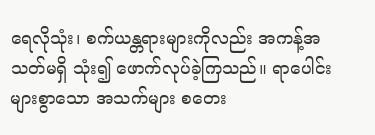ရေလိုသုံး၊ စက်ယန္တရားများကိုလည်း အကန့်အသတ်မရှိ သုံး၍ ဖောက်လုပ်ခဲ့ကြသည်။ ရာပေါင်းများစွာသော အသက်များ စတေး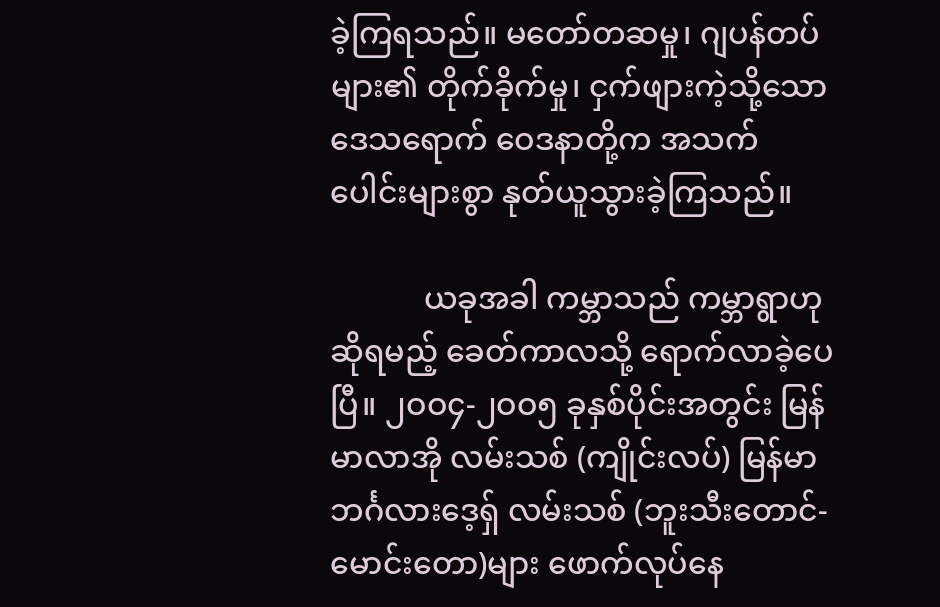ခဲ့ကြရသည်။ မတော်တဆမှု၊ ဂျပန်တပ်များ၏ တိုက်ခိုက်မှု၊ ငှက်ဖျားကဲ့သို့သော ဒေသရောက် ဝေဒနာတို့က အသက်ပေါင်းများစွာ နုတ်ယူသွားခဲ့ကြသည်။

            ယခုအခါ ကမ္ဘာသည် ကမ္ဘာရွာဟုဆိုရမည့် ခေတ်ကာလသို့ ရောက်လာခဲ့ပေပြီ။ ၂ဝဝ၄-၂ဝဝ၅ ခုနှစ်ပိုင်းအတွင်း မြန်မာလာအို လမ်းသစ် (ကျိုင်းလပ်) မြန်မာ ဘင်္ဂလားဒေ့ရှ် လမ်းသစ် (ဘူးသီးတောင်-မောင်းတော)များ ဖောက်လုပ်နေ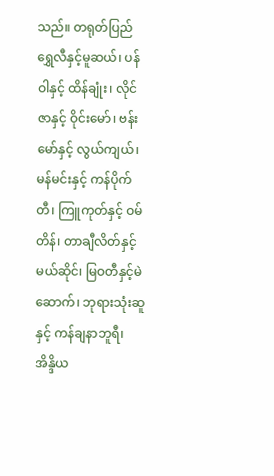သည်။ တရုတ်ပြည် ရွှေလီနှင့်မူဆယ်၊ ပန်ဝါနှင့် ထိန်ချုံး၊ လိုင်ဇာနှင့် ဝိုင်းမော်၊ ဗန်းမော်နှင့် လွယ်ကျယ်၊ မန်မင်းနှင့် ကန်ပိုက်တီ၊ ကြူကုတ်နှင့် ဝမ်တိန်၊ တာချီလိတ်နှင့်မယ်ဆိုင်၊ မြဝတီနှင့်မဲဆောက်၊ ဘုရားသုံးဆူနှင့် ကန်ချနာဘူရီ၊ အိန္ဒိယ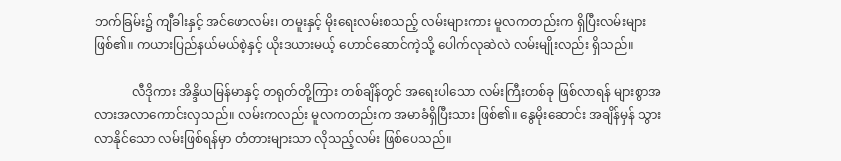ဘက်ခြမ်း၌ ကျီခါးနှင့် အင်ဖောလမ်း၊ တမူးနှင့် မိုးရေးလမ်းစသည့် လမ်းများကား မူလကတည်းက ရှိပြီးလမ်းများ ဖြစ်၏။ ကယားပြည်နယ်မယ်စဲ့နှင့် ယိုးဒယားမယ့် ဟောင်ဆောင်ကဲ့သို့ ပေါက်လုဆဲလဲ လမ်းမျိုးလည်း ရှိသည်။

            လီဒိုကား အိန္ဒိယမြန်မာနှင့် တရုတ်တို့ကြား တစ်ချိန်တွင် အရေးပါသော လမ်းကြီးတစ်ခု ဖြစ်လာရန် များစွာအလားအလာကောင်းလှသည်။ လမ်းကလည်း မူလကတည်းက အမာခံရှိပြီးသား ဖြစ်၏။ နွေမိုးဆောင်း အချိန်မှန် သွားလာနိုင်သော လမ်းဖြစ်ရန်မှာ တံတားများသာ လိုသည့်လမ်း ဖြစ်ပေသည်။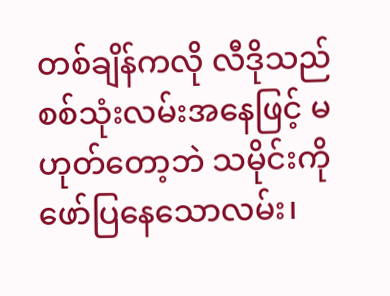တစ်ချိန်ကလို လီဒိုသည် စစ်သုံးလမ်းအနေဖြင့် မဟုတ်တော့ဘဲ သမိုင်းကို ဖော်ပြနေသောလမ်း၊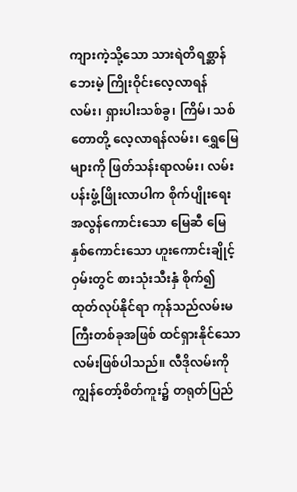ကျားကဲ့သို့သော သားရဲတိရစ္ဆာန်ဘေးမဲ့ ကြိုးဝိုင်းလေ့လာရန်လမ်း၊ ရှားပါးသစ်ခွ၊ ကြိမ်၊ သစ်တောတို့ လေ့လာရန်လမ်း၊ ရွှေမြေများကို ဖြတ်သန်းရာလမ်း၊ လမ်းပန်းဖွံ့ဖြိုးလာပါက စိုက်ပျိုးရေး အလွန်ကောင်းသော မြေဆီ မြေနှစ်ကောင်းသော ဟူးကောင်းချိုင့်ဝှမ်းတွင် စားသုံးသီးနှံ စိုက်၍ ထုတ်လုပ်နိုင်ရာ ကုန်သည်လမ်းမကြီးတစ်ခုအဖြစ် ထင်ရှားနိုင်သော လမ်းဖြစ်ပါသည်။ လီဒိုလမ်းကို ကျွန်တော့်စိတ်ကူး၌ တရုတ်ပြည်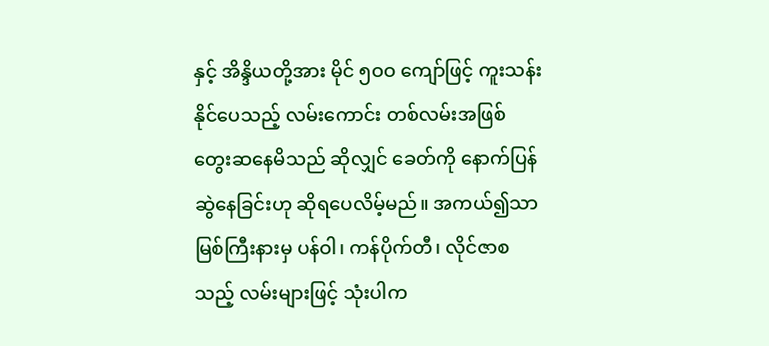နှင့် အိန္ဒိယတို့အား မိုင် ၅ဝဝ ကျော်ဖြင့် ကူးသန်းနိုင်ပေသည့် လမ်းကောင်း တစ်လမ်းအဖြစ် တွေးဆနေမိသည် ဆိုလျှင် ခေတ်ကို နောက်ပြန်ဆွဲနေခြင်းဟု ဆိုရပေလိမ့်မည်။ အကယ်၍သာ မြစ်ကြီးနားမှ ပန်ဝါ၊ ကန်ပိုက်တီ၊ လိုင်ဇာစသည့် လမ်းများဖြင့် သုံးပါက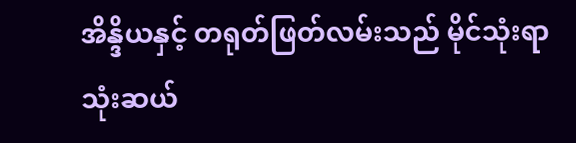အိန္ဒိယနှင့် တရုတ်ဖြတ်လမ်းသည် မိုင်သုံးရာ သုံးဆယ်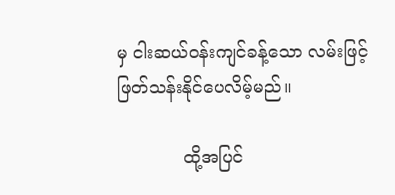မှ ငါးဆယ်ဝန်းကျင်ခန့်သော လမ်းဖြင့် ဖြတ်သန်းနိုင်ပေလိမ့်မည်။

            ထို့အပြင်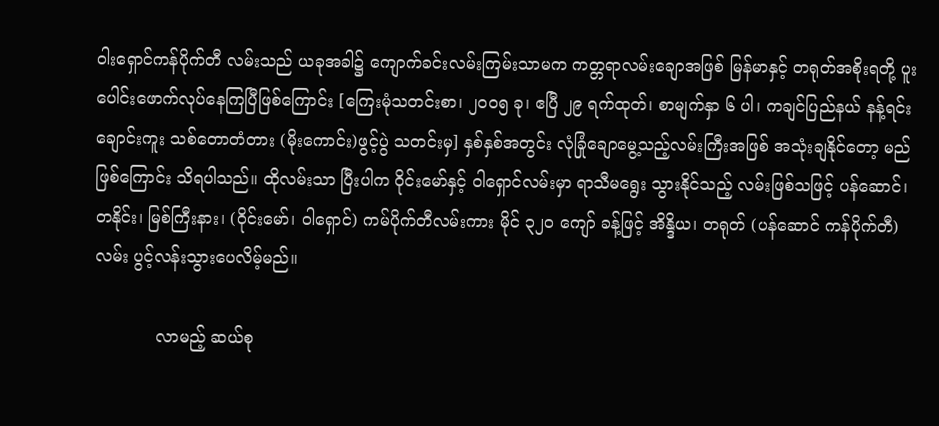ဝါးရှောင်ကန်ပိုက်တီ လမ်းသည် ယခုအခါ၌ ကျောက်ခင်းလမ်းကြမ်းသာမက ကတ္တရာလမ်းချောအဖြစ် မြန်မာနှင့် တရုတ်အစိုးရတို့ ပူးပေါင်းဖောက်လုပ်နေကြပြီဖြစ်ကြောင်း [ကြေးမုံသတင်းစာ၊ ၂ဝဝ၅ ခု၊ ဧပြီ ၂၉ ရက်ထုတ်၊ စာမျက်နှာ ၆ ပါ၊ ကချင်ပြည်နယ် နန့်ရင်းချောင်းကူး သစ်တောတံတား (မိုးကောင်း)ဖွင့်ပွဲ သတင်းမှ] နှစ်နှစ်အတွင်း လုံခြုံချောမွေ့သည့်လမ်းကြီးအဖြစ် အသုံးချနိုင်တော့ မည်ဖြစ်ကြောင်း သိရပါသည်။ ထိုလမ်းသာ ပြီးပါက ဝိုင်းမော်နှင့် ဝါရှောင်လမ်းမှာ ရာသီမရွေး သွားနိုင်သည့် လမ်းဖြစ်သဖြင့် ပန်ဆောင်၊ တနိုင်း၊ မြစ်ကြီးနား၊ (ဝိုင်းမော်၊ ဝါရှောင်) ကမ်ပိုက်တီလမ်းကား မိုင် ၃၂ဝ ကျော် ခန့်ဖြင့် အိန္ဒိယ၊ တရုတ် (ပန်ဆောင် ကန်ပိုက်တီ)လမ်း ပွင့်လန်းသွားပေလိမ့်မည်။

            လာမည့် ဆယ်စု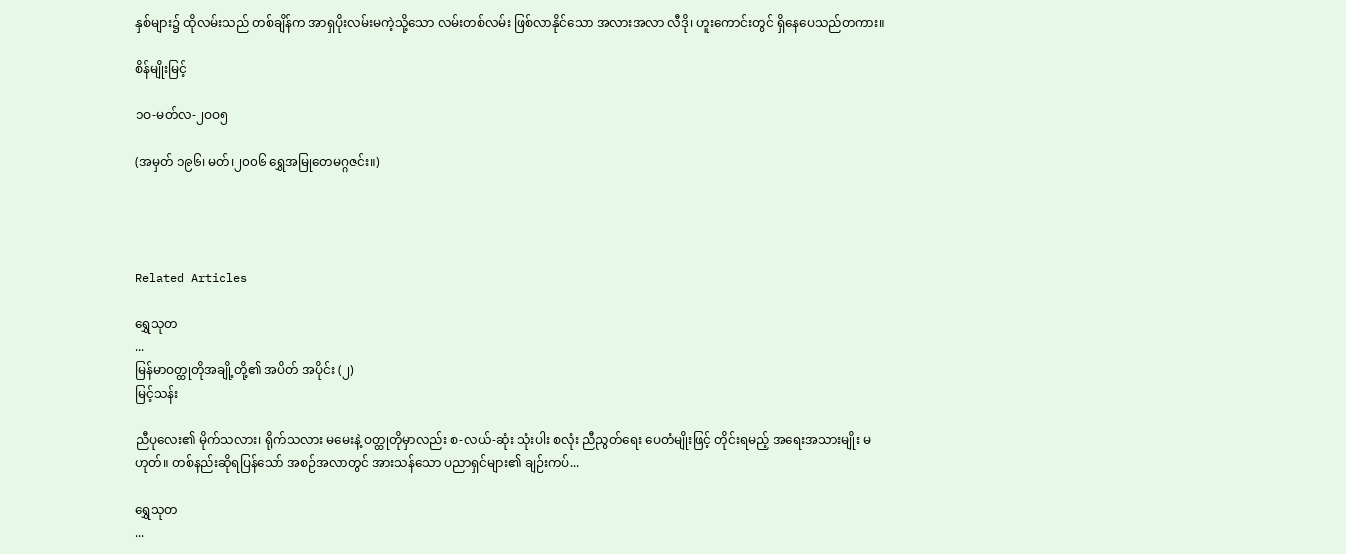နှစ်များ၌ ထိုလမ်းသည် တစ်ချိန်က အာရှပိုးလမ်းမကဲ့သို့သော လမ်းတစ်လမ်း ဖြစ်လာနိုင်သော အလားအလာ လီဒို၊ ဟူးကောင်းတွင် ရှိနေပေသည်တကား။

စိန်မျိုးမြင့်

၁ဝ-မတ်လ-၂ဝဝ၅

(အမှတ် ၁၉၆၊ မတ်၊၂၀၀၆ ရွှေအမြုတေမဂ္ဂဇင်း။)




Related Articles

ရွှေသုတ‌
...
မြန်မာဝတ္ထုတိုအချို့တို့၏ အပိတ် အပိုင်း (၂)
မြင့်သန်း

ညီပုလေး၏ မိုက်သလား၊ ရိုက်သလား မမေးနဲ့ ဝတ္ထုတိုမှာလည်း စ-လယ်-ဆုံး သုံးပါး စလုံး ညီညွတ်ရေး ပေတံမျိုးဖြင့် တိုင်းရမည့် အရေးအသားမျိုး မဟုတ်။ တစ်နည်းဆိုရပြန်သော် အစဉ်အလာတွင် အားသန်သော ပညာရှင်များ၏ ချဉ်းကပ်...

ရွှေသုတ‌
...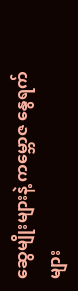ဆွေမျိုးများနဲ့ ကမ္ဘောဇ နွေရက်များ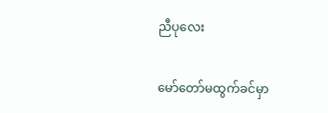ညီပုလေး

မော်တော်မထွက်ခင်မှာ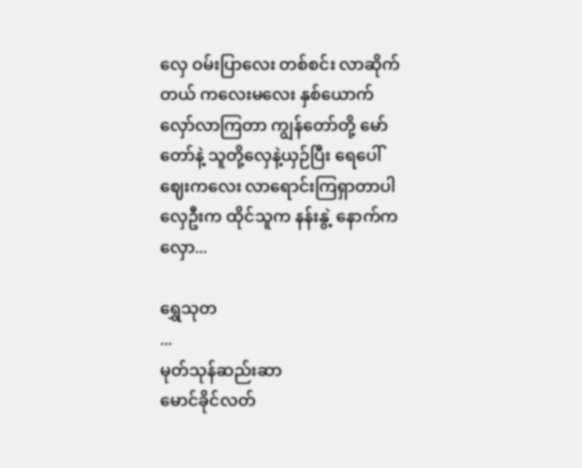လှေ ဝမ်းပြာလေး တစ်စင်း လာဆိုက်တယ် ကလေးမလေး နှစ်ယောက် လှော်လာကြတာ ကျွန်တော်တို့ မော်တော်နဲ့ သူတို့လှေနဲ့ယှဉ်ပြီး ရေပေါ်ဈေးကလေး လာရောင်းကြရှာတာပါ လှေဦးက ထိုင်သူက နန်းနွဲ့ နောက်က လှော...

ရွှေသုတ‌
...
မုတ်သုန်ဆည်းဆာ
မောင်ခိုင်လတ်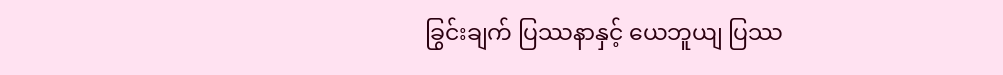ခြွင်းချက် ပြဿနာနှင့် ယေဘူယျ ပြဿ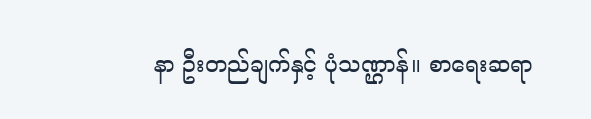နာ ဦးတည်ချက်နှင့် ပုံသဏ္ဌာန်။ စာရေးဆရာ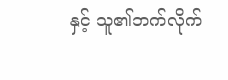နှင့် သူ၏ဘက်လိုက်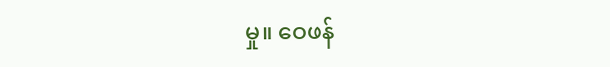မှု။ ဝေဖန်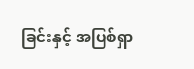ခြင်းနှင့် အပြစ်ရှာ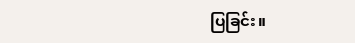ပြခြင်း။